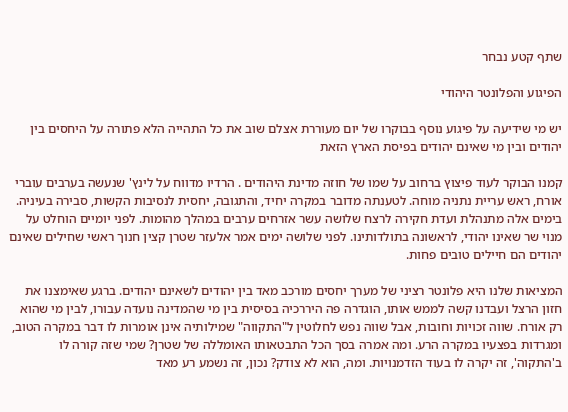שתף קטע נבחר

הפיגוע והפלונטר היהודי

יש מי שידיעה על פיגוע נוסף בבוקרו של יום מעוררת אצלם שוב את כל התהייה הלא פתורה על היחסים בין יהודים ובין מי שאינם יהודים בפיסת הארץ הזאת

קמנו הבוקר לעוד פיצוץ ברחוב על שמו של חוזה מדינת היהודים . הרדיו מדווח על לינץ' שנעשה בערבים עוברי אורח, ראש עריית נתניה מוחה. לטענתה מדובר במקרה יחיד, והתגובה, יחסית לנסיבות הקשות, סבירה בעיניה. בימים אלה מתנהלת ועדת חקירה לרצח שלושה עשר אזרחים ערבים במהלך מהומות. לפני יומיים הוחלט על מנוי שר שאינו יהודי, לראשונה בתולדותינו. לפני שלושה ימים אמר אלעזר שטרן קצין חנוך ראשי שחילים שאינם יהודים הם חיילים טובים פחות.

המציאות שלנו היא פלונטר רציני של מערך יחסים מורכב מאד בין יהודים לשאינם יהודים. ברגע שאימצנו את חזון הרצל ועבדנו קשה לממש אותו, הוגדרה פה היררכיה בסיסית בין מי שהמדינה נועדה עבורו, לבין מי שהוא רק אורח. שווה זכויות וחובות, אבל שווה נפש לחלוטין ל"התקווה" שמילותיה אינן אומרות לו דבר במקרה הטוב, ומגרדות בפצעיו במקרה הרע. ומה אמרה בסך הכל התבטאותו האומללה של שטרן? שמי שזה קורה לו ב'התקוה', זה יקרה לו בעוד הזדמנויות. ומה, הוא לא צודק? נכון, זה נשמע רע מאד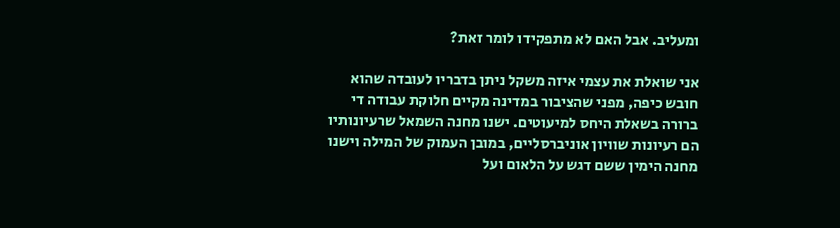ומעליב. אבל האם לא מתפקידו לומר זאת?

אני שואלת את עצמי איזה משקל ניתן בדבריו לעובדה שהוא חובש כיפה, מפני שהציבור במדינה מקיים חלוקת עבודה די ברורה בשאלת היחס למיעוטים. ישנו מחנה השמאל שרעיונותיו הם רעיונות שוויון אוניברסליים, במובן העמוק של המילה וישנו מחנה הימין ששם דגש על הלאום ועל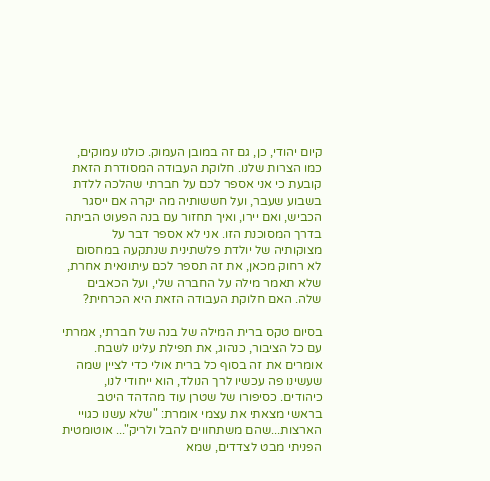קיום יהודי, כן, גם זה במובן העמוק. כולנו עמוקים, כמו הצרות שלנו. חלוקת העבודה המסודרת הזאת קובעת כי אני אספר לכם על חברתי שהלכה ללדת בשבוע שעבר, ועל חששותיה מה יקרה אם ייסגר הכביש, ואם יירו, ואיך תחזור עם בנה הפעוט הביתה בדרך המסוכנת הזו. אני לא אספר דבר על מצוקותיה של יולדת פלשתינית שנתקעה במחסום לא רחוק מכאן, את זה תספר לכם עיתונאית אחרת, שלא תאמר מילה על החברה שלי, ועל הכאבים שלה. האם חלוקת העבודה הזאת היא הכרחית?

בסיום טקס ברית המילה של בנה של חברתי, אמרתי עם כל הציבור, כנהוג, את תפילת עלינו לשבח. אומרים את זה בסוף כל ברית אולי כדי לציין שמה שעשינו פה עכשיו לרך הנולד, הוא ייחודי לנו, כיהודים. כסיפורו של שטרן עוד מהדהד היטב בראשי מצאתי את עצמי אומרת: "שלא עשנו כגויי הארצות...שהם משתחווים להבל ולריק"... אוטומטית הפניתי מבט לצדדים, שמא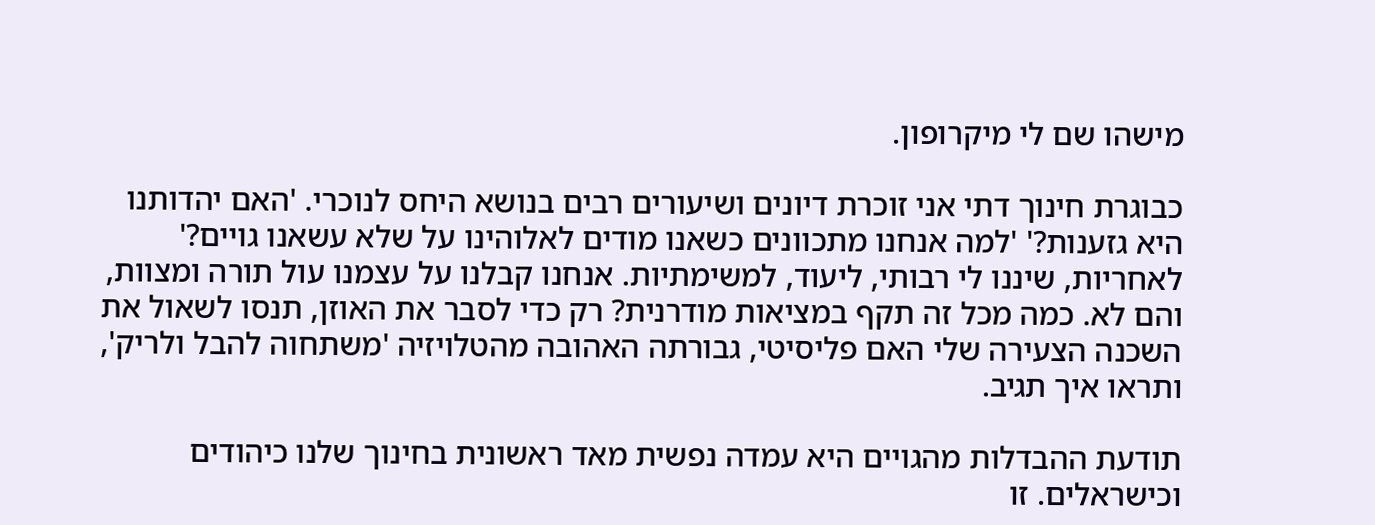מישהו שם לי מיקרופון.

כבוגרת חינוך דתי אני זוכרת דיונים ושיעורים רבים בנושא היחס לנוכרי. 'האם יהדותנו היא גזענות?' 'למה אנחנו מתכוונים כשאנו מודים לאלוהינו על שלא עשאנו גויים?' לאחריות, שיננו לי רבותי, ליעוד, למשימתיות. אנחנו קבלנו על עצמנו עול תורה ומצוות, והם לא. כמה מכל זה תקף במציאות מודרנית? רק כדי לסבר את האוזן, תנסו לשאול את השכנה הצעירה שלי האם פליסיטי, גבורתה האהובה מהטלויזיה 'משתחוה להבל ולריק', ותראו איך תגיב.

תודעת ההבדלות מהגויים היא עמדה נפשית מאד ראשונית בחינוך שלנו כיהודים וכישראלים. זו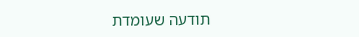תודעה שעומדת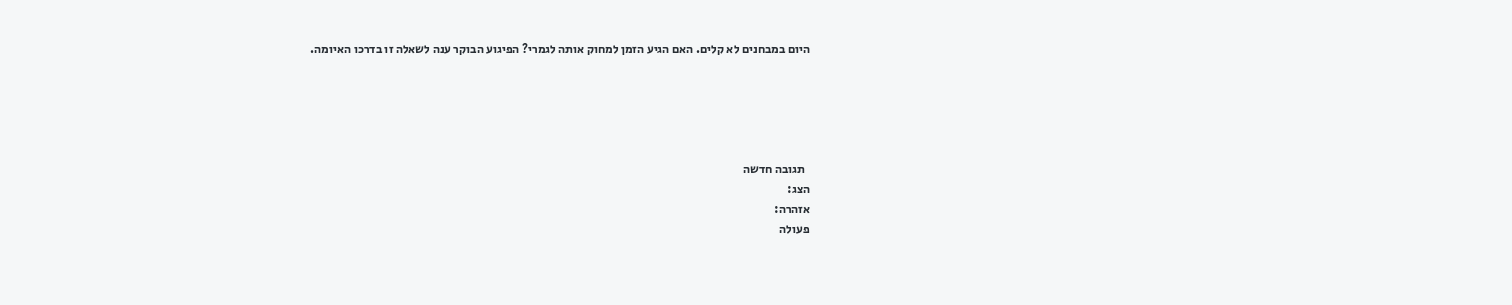היום במבחנים לא קלים. האם הגיע הזמן למחוק אותה לגמרי? הפיגוע הבוקר ענה לשאלה זו בדרכו האיומה.





  תגובה חדשה
הצג:
אזהרה:
פעולה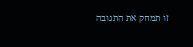זו תמחק את התגובה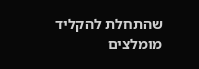שהתחלת להקליד
מומלצים